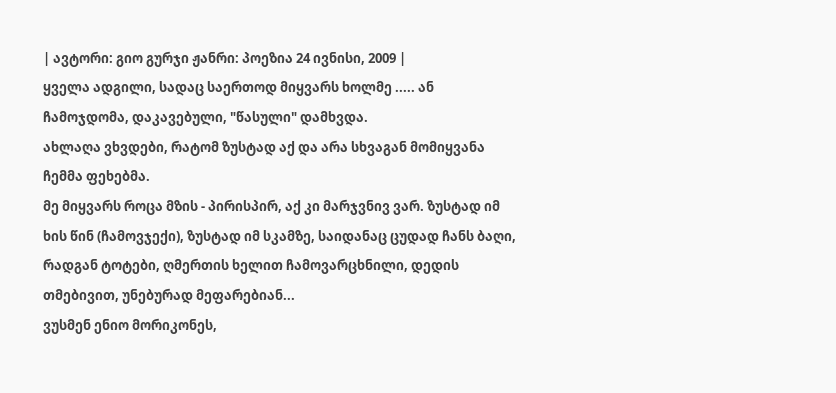| ავტორი: გიო გურჯი ჟანრი: პოეზია 24 ივნისი, 2009 |
ყველა ადგილი, სადაც საერთოდ მიყვარს ხოლმე ..... ან ჩამოჯდომა, დაკავებული, "წასული" დამხვდა.
ახლაღა ვხვდები, რატომ ზუსტად აქ და არა სხვაგან მომიყვანა ჩემმა ფეხებმა.
მე მიყვარს როცა მზის - პირისპირ, აქ კი მარჯვნივ ვარ. ზუსტად იმ ხის წინ (ჩამოვჯექი), ზუსტად იმ სკამზე, საიდანაც ცუდად ჩანს ბაღი, რადგან ტოტები, ღმერთის ხელით ჩამოვარცხნილი, დედის თმებივით, უნებურად მეფარებიან...
ვუსმენ ენიო მორიკონეს,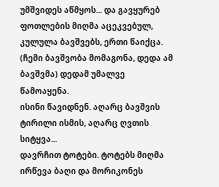უმშვიდეს აწმყოს... და გავყურებ ფოთლების მიღმა აცეკვებულ, კულულა ბავშვებს, ერთი წაიქცა. (ჩემი ბავშვობა მომაგონა, დედა ამ ბავშვმა) დედამ უმალვე წამოაყენა.
ისინი წავიდნენ. აღარც ბავშვის ტირილი ისმის, აღარც ღვთის სიტყვა...
დავრჩით ტოტები. ტოტებს მიღმა ირწევა ბაღი და მორიკონეს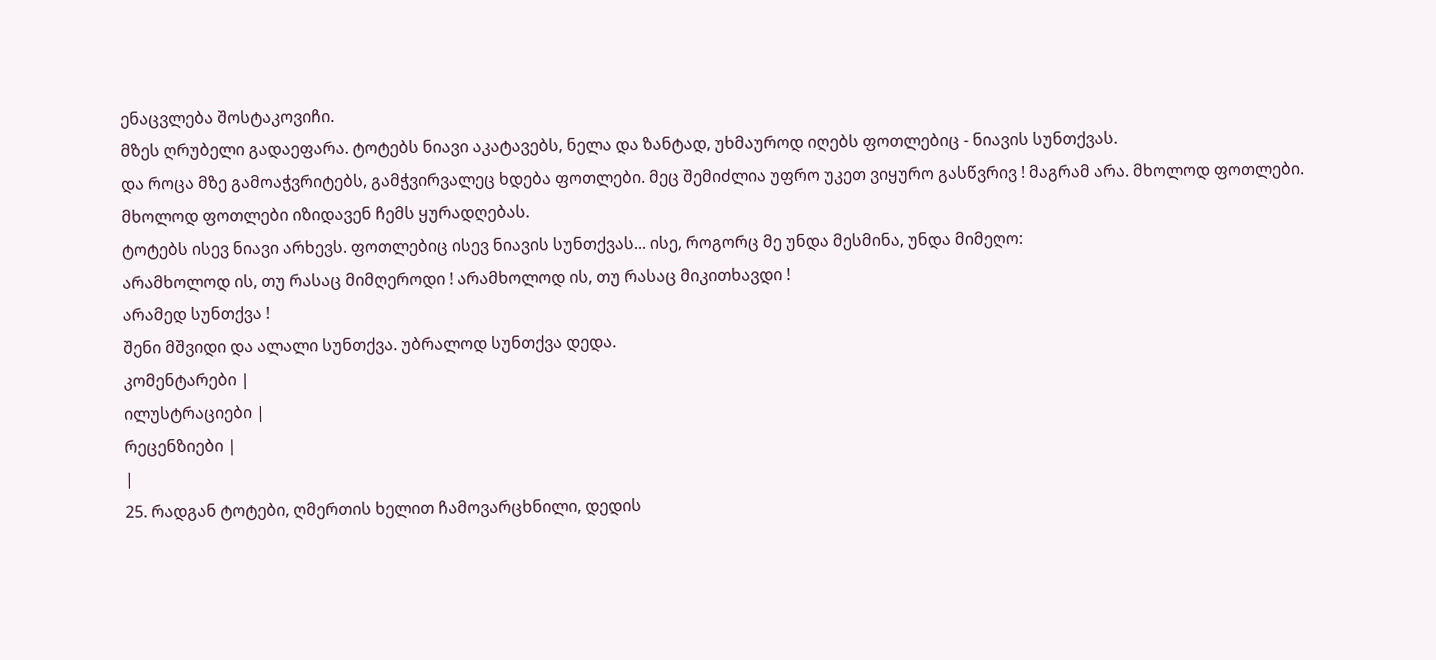ენაცვლება შოსტაკოვიჩი.
მზეს ღრუბელი გადაეფარა. ტოტებს ნიავი აკატავებს, ნელა და ზანტად, უხმაუროდ იღებს ფოთლებიც - ნიავის სუნთქვას.
და როცა მზე გამოაჭვრიტებს, გამჭვირვალეც ხდება ფოთლები. მეც შემიძლია უფრო უკეთ ვიყურო გასწვრივ ! მაგრამ არა. მხოლოდ ფოთლები. მხოლოდ ფოთლები იზიდავენ ჩემს ყურადღებას.
ტოტებს ისევ ნიავი არხევს. ფოთლებიც ისევ ნიავის სუნთქვას... ისე, როგორც მე უნდა მესმინა, უნდა მიმეღო:
არამხოლოდ ის, თუ რასაც მიმღეროდი ! არამხოლოდ ის, თუ რასაც მიკითხავდი !
არამედ სუნთქვა !
შენი მშვიდი და ალალი სუნთქვა. უბრალოდ სუნთქვა დედა.
კომენტარები |
ილუსტრაციები |
რეცენზიები |
|
25. რადგან ტოტები, ღმერთის ხელით ჩამოვარცხნილი, დედის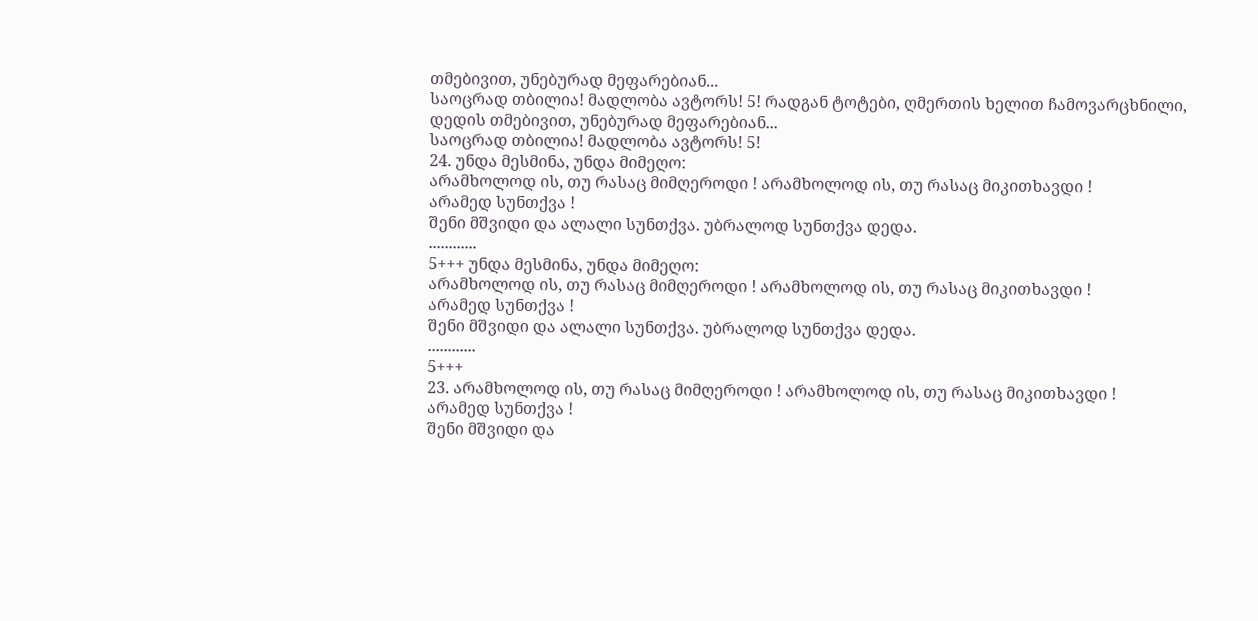თმებივით, უნებურად მეფარებიან...
საოცრად თბილია! მადლობა ავტორს! 5! რადგან ტოტები, ღმერთის ხელით ჩამოვარცხნილი, დედის თმებივით, უნებურად მეფარებიან...
საოცრად თბილია! მადლობა ავტორს! 5!
24. უნდა მესმინა, უნდა მიმეღო:
არამხოლოდ ის, თუ რასაც მიმღეროდი ! არამხოლოდ ის, თუ რასაც მიკითხავდი !
არამედ სუნთქვა !
შენი მშვიდი და ალალი სუნთქვა. უბრალოდ სუნთქვა დედა.
............
5+++ უნდა მესმინა, უნდა მიმეღო:
არამხოლოდ ის, თუ რასაც მიმღეროდი ! არამხოლოდ ის, თუ რასაც მიკითხავდი !
არამედ სუნთქვა !
შენი მშვიდი და ალალი სუნთქვა. უბრალოდ სუნთქვა დედა.
............
5+++
23. არამხოლოდ ის, თუ რასაც მიმღეროდი ! არამხოლოდ ის, თუ რასაც მიკითხავდი !
არამედ სუნთქვა !
შენი მშვიდი და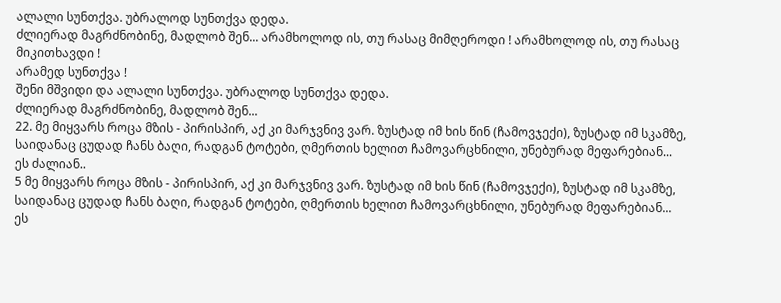ალალი სუნთქვა. უბრალოდ სუნთქვა დედა.
ძლიერად მაგრძნობინე, მადლობ შენ... არამხოლოდ ის, თუ რასაც მიმღეროდი ! არამხოლოდ ის, თუ რასაც მიკითხავდი !
არამედ სუნთქვა !
შენი მშვიდი და ალალი სუნთქვა. უბრალოდ სუნთქვა დედა.
ძლიერად მაგრძნობინე, მადლობ შენ...
22. მე მიყვარს როცა მზის - პირისპირ, აქ კი მარჯვნივ ვარ. ზუსტად იმ ხის წინ (ჩამოვჯექი), ზუსტად იმ სკამზე, საიდანაც ცუდად ჩანს ბაღი, რადგან ტოტები, ღმერთის ხელით ჩამოვარცხნილი, უნებურად მეფარებიან...
ეს ძალიან..
5 მე მიყვარს როცა მზის - პირისპირ, აქ კი მარჯვნივ ვარ. ზუსტად იმ ხის წინ (ჩამოვჯექი), ზუსტად იმ სკამზე, საიდანაც ცუდად ჩანს ბაღი, რადგან ტოტები, ღმერთის ხელით ჩამოვარცხნილი, უნებურად მეფარებიან...
ეს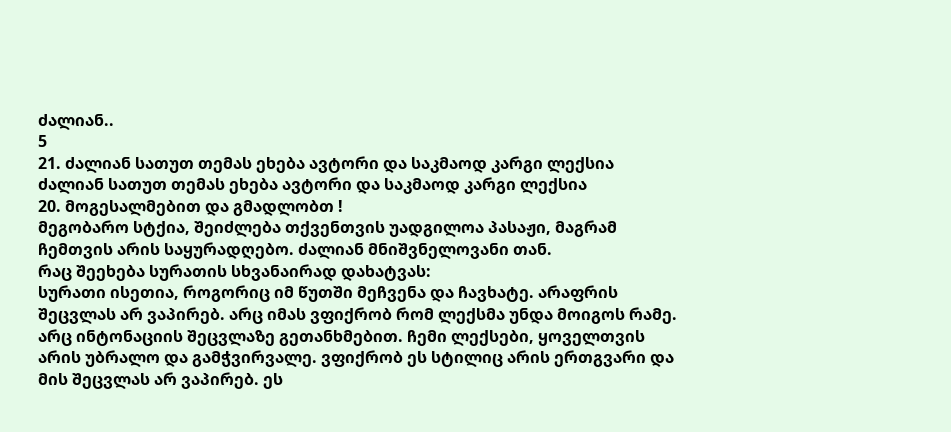ძალიან..
5
21. ძალიან სათუთ თემას ეხება ავტორი და საკმაოდ კარგი ლექსია ძალიან სათუთ თემას ეხება ავტორი და საკმაოდ კარგი ლექსია
20. მოგესალმებით და გმადლობთ !
მეგობარო სტქია, შეიძლება თქვენთვის უადგილოა პასაჟი, მაგრამ ჩემთვის არის საყურადღებო. ძალიან მნიშვნელოვანი თან.
რაც შეეხება სურათის სხვანაირად დახატვას:
სურათი ისეთია, როგორიც იმ წუთში მეჩვენა და ჩავხატე. არაფრის შეცვლას არ ვაპირებ. არც იმას ვფიქრობ რომ ლექსმა უნდა მოიგოს რამე. არც ინტონაციის შეცვლაზე გეთანხმებით. ჩემი ლექსები, ყოველთვის არის უბრალო და გამჭვირვალე. ვფიქრობ ეს სტილიც არის ერთგვარი და მის შეცვლას არ ვაპირებ. ეს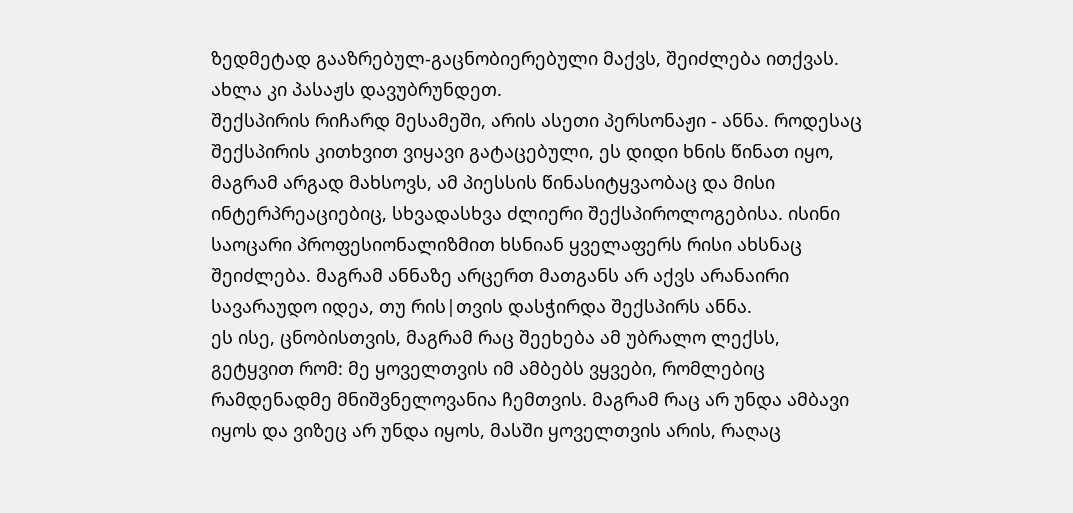ზედმეტად გააზრებულ-გაცნობიერებული მაქვს, შეიძლება ითქვას.
ახლა კი პასაჟს დავუბრუნდეთ.
შექსპირის რიჩარდ მესამეში, არის ასეთი პერსონაჟი - ანნა. როდესაც შექსპირის კითხვით ვიყავი გატაცებული, ეს დიდი ხნის წინათ იყო, მაგრამ არგად მახსოვს, ამ პიესსის წინასიტყვაობაც და მისი ინტერპრეაციებიც, სხვადასხვა ძლიერი შექსპიროლოგებისა. ისინი საოცარი პროფესიონალიზმით ხსნიან ყველაფერს რისი ახსნაც შეიძლება. მაგრამ ანნაზე არცერთ მათგანს არ აქვს არანაირი სავარაუდო იდეა, თუ რის|თვის დასჭირდა შექსპირს ანნა.
ეს ისე, ცნობისთვის, მაგრამ რაც შეეხება ამ უბრალო ლექსს, გეტყვით რომ: მე ყოველთვის იმ ამბებს ვყვები, რომლებიც რამდენადმე მნიშვნელოვანია ჩემთვის. მაგრამ რაც არ უნდა ამბავი იყოს და ვიზეც არ უნდა იყოს, მასში ყოველთვის არის, რაღაც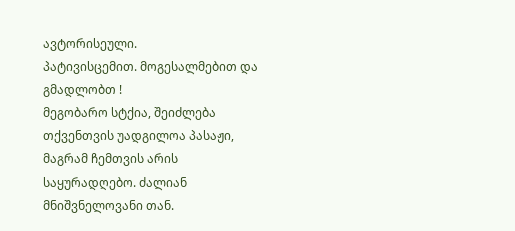ავტორისეული.
პატივისცემით. მოგესალმებით და გმადლობთ !
მეგობარო სტქია, შეიძლება თქვენთვის უადგილოა პასაჟი, მაგრამ ჩემთვის არის საყურადღებო. ძალიან მნიშვნელოვანი თან.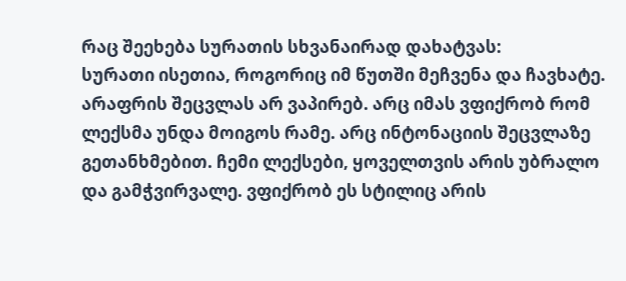რაც შეეხება სურათის სხვანაირად დახატვას:
სურათი ისეთია, როგორიც იმ წუთში მეჩვენა და ჩავხატე. არაფრის შეცვლას არ ვაპირებ. არც იმას ვფიქრობ რომ ლექსმა უნდა მოიგოს რამე. არც ინტონაციის შეცვლაზე გეთანხმებით. ჩემი ლექსები, ყოველთვის არის უბრალო და გამჭვირვალე. ვფიქრობ ეს სტილიც არის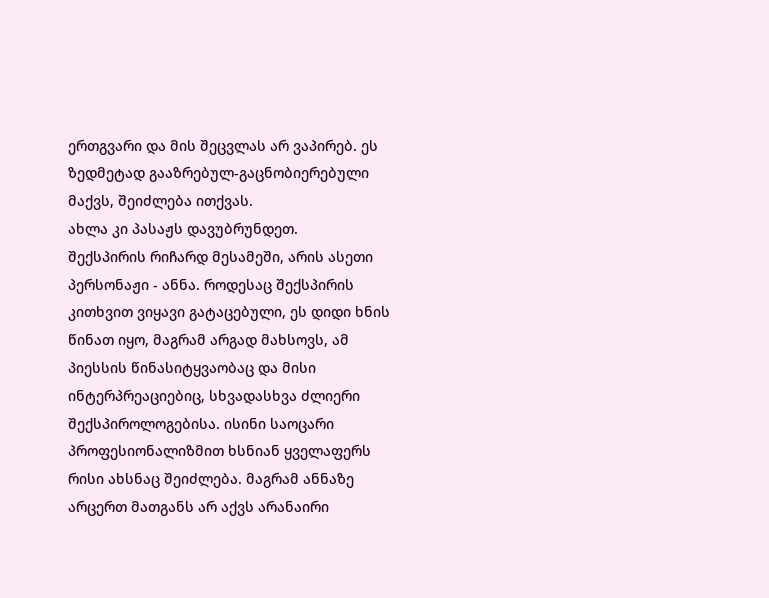ერთგვარი და მის შეცვლას არ ვაპირებ. ეს ზედმეტად გააზრებულ-გაცნობიერებული მაქვს, შეიძლება ითქვას.
ახლა კი პასაჟს დავუბრუნდეთ.
შექსპირის რიჩარდ მესამეში, არის ასეთი პერსონაჟი - ანნა. როდესაც შექსპირის კითხვით ვიყავი გატაცებული, ეს დიდი ხნის წინათ იყო, მაგრამ არგად მახსოვს, ამ პიესსის წინასიტყვაობაც და მისი ინტერპრეაციებიც, სხვადასხვა ძლიერი შექსპიროლოგებისა. ისინი საოცარი პროფესიონალიზმით ხსნიან ყველაფერს რისი ახსნაც შეიძლება. მაგრამ ანნაზე არცერთ მათგანს არ აქვს არანაირი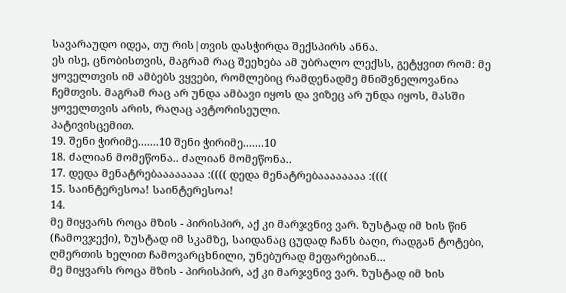სავარაუდო იდეა, თუ რის|თვის დასჭირდა შექსპირს ანნა.
ეს ისე, ცნობისთვის, მაგრამ რაც შეეხება ამ უბრალო ლექსს, გეტყვით რომ: მე ყოველთვის იმ ამბებს ვყვები, რომლებიც რამდენადმე მნიშვნელოვანია ჩემთვის. მაგრამ რაც არ უნდა ამბავი იყოს და ვიზეც არ უნდა იყოს, მასში ყოველთვის არის, რაღაც ავტორისეული.
პატივისცემით.
19. შენი ჭირიმე.......10 შენი ჭირიმე.......10
18. ძალიან მომეწონა.. ძალიან მომეწონა..
17. დედა მენატრებაააააააა :(((( დედა მენატრებაააააააა :((((
15. საინტერესოა! საინტერესოა!
14.
მე მიყვარს როცა მზის - პირისპირ, აქ კი მარჯვნივ ვარ. ზუსტად იმ ხის წინ (ჩამოვჯექი), ზუსტად იმ სკამზე, საიდანაც ცუდად ჩანს ბაღი, რადგან ტოტები, ღმერთის ხელით ჩამოვარცხნილი, უნებურად მეფარებიან...
მე მიყვარს როცა მზის - პირისპირ, აქ კი მარჯვნივ ვარ. ზუსტად იმ ხის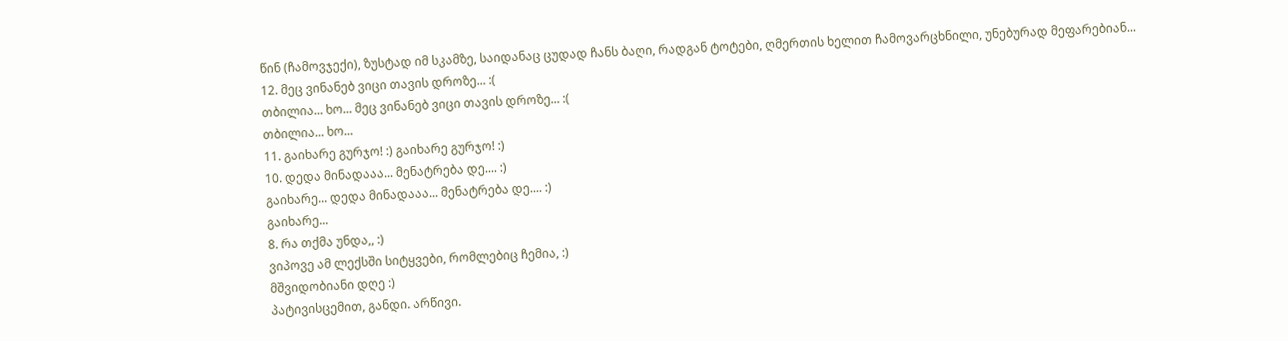წინ (ჩამოვჯექი), ზუსტად იმ სკამზე, საიდანაც ცუდად ჩანს ბაღი, რადგან ტოტები, ღმერთის ხელით ჩამოვარცხნილი, უნებურად მეფარებიან...
12. მეც ვინანებ ვიცი თავის დროზე... :(
თბილია... ხო... მეც ვინანებ ვიცი თავის დროზე... :(
თბილია... ხო...
11. გაიხარე გურჯო! :) გაიხარე გურჯო! :)
10. დედა მინადააა... მენატრება დე.... :)
გაიხარე... დედა მინადააა... მენატრება დე.... :)
გაიხარე...
8. რა თქმა უნდა,, :)
ვიპოვე ამ ლექსში სიტყვები, რომლებიც ჩემია, :)
მშვიდობიანი დღე :)
პატივისცემით, განდი. არწივი.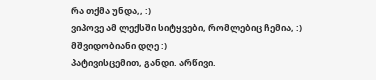რა თქმა უნდა,, :)
ვიპოვე ამ ლექსში სიტყვები, რომლებიც ჩემია, :)
მშვიდობიანი დღე :)
პატივისცემით, განდი. არწივი.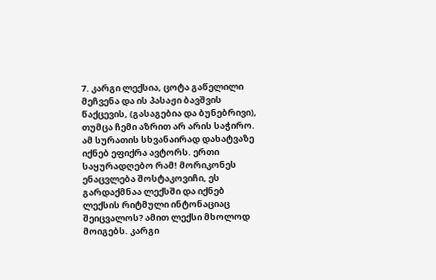7. კარგი ლექსია, ცოტა გაწელილი მეჩვენა და ის პასაჟი ბავშვის წაქცევის, (გასაგებია და ბუნებრივი), თუმცა ჩემი აზრით არ არის საჭირო. ამ სურათის სხვანაირად დახატვაზე იქნებ ეფიქრა ავტორს. ერთი საყურადღებო რამ! მორიკონეს ენაცვლება შოსტაკოვიჩი, ეს გარდაქმნაა ლექსში და იქნებ ლექსის რიტმული ინტონაციაც შეიცვალოს? ამით ლექსი მხოლოდ მოიგებს. კარგი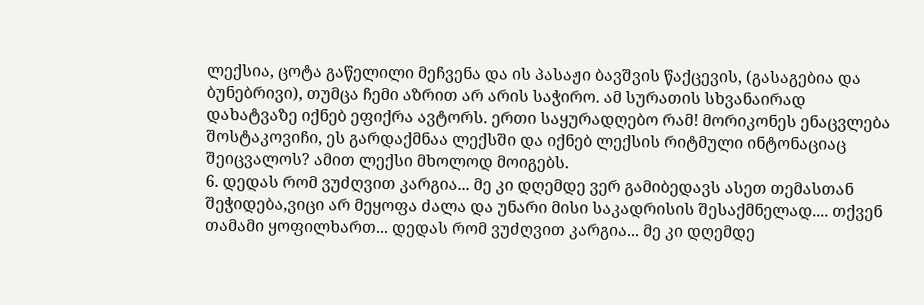ლექსია, ცოტა გაწელილი მეჩვენა და ის პასაჟი ბავშვის წაქცევის, (გასაგებია და ბუნებრივი), თუმცა ჩემი აზრით არ არის საჭირო. ამ სურათის სხვანაირად დახატვაზე იქნებ ეფიქრა ავტორს. ერთი საყურადღებო რამ! მორიკონეს ენაცვლება შოსტაკოვიჩი, ეს გარდაქმნაა ლექსში და იქნებ ლექსის რიტმული ინტონაციაც შეიცვალოს? ამით ლექსი მხოლოდ მოიგებს.
6. დედას რომ ვუძღვით კარგია... მე კი დღემდე ვერ გამიბედავს ასეთ თემასთან შეჭიდება,ვიცი არ მეყოფა ძალა და უნარი მისი საკადრისის შესაქმნელად.... თქვენ თამამი ყოფილხართ... დედას რომ ვუძღვით კარგია... მე კი დღემდე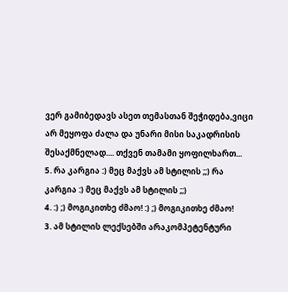ვერ გამიბედავს ასეთ თემასთან შეჭიდება,ვიცი არ მეყოფა ძალა და უნარი მისი საკადრისის შესაქმნელად.... თქვენ თამამი ყოფილხართ...
5. რა კარგია :) მეც მაქვს ამ სტილის ;;) რა კარგია :) მეც მაქვს ამ სტილის ;;)
4. :) ;) მოგიკითხე ძმაო! :) ;) მოგიკითხე ძმაო!
3. ამ სტილის ლექსებში არაკომპეტენტური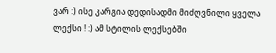ვარ :) ისე კარგია დედისადმი მიძღვნილი ყველა ლექსი ! :) ამ სტილის ლექსებში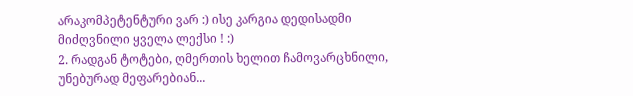არაკომპეტენტური ვარ :) ისე კარგია დედისადმი მიძღვნილი ყველა ლექსი ! :)
2. რადგან ტოტები, ღმერთის ხელით ჩამოვარცხნილი, უნებურად მეფარებიან...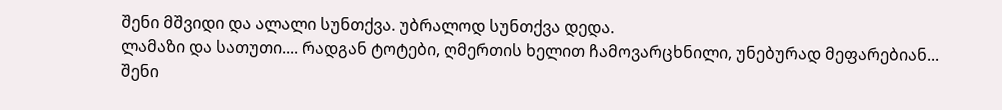შენი მშვიდი და ალალი სუნთქვა. უბრალოდ სუნთქვა დედა.
ლამაზი და სათუთი.... რადგან ტოტები, ღმერთის ხელით ჩამოვარცხნილი, უნებურად მეფარებიან...
შენი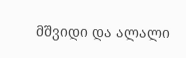მშვიდი და ალალი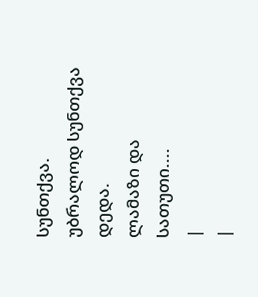სუნთქვა. უბრალოდ სუნთქვა დედა.
ლამაზი და სათუთი....
|
|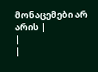მონაცემები არ არის |
|
|